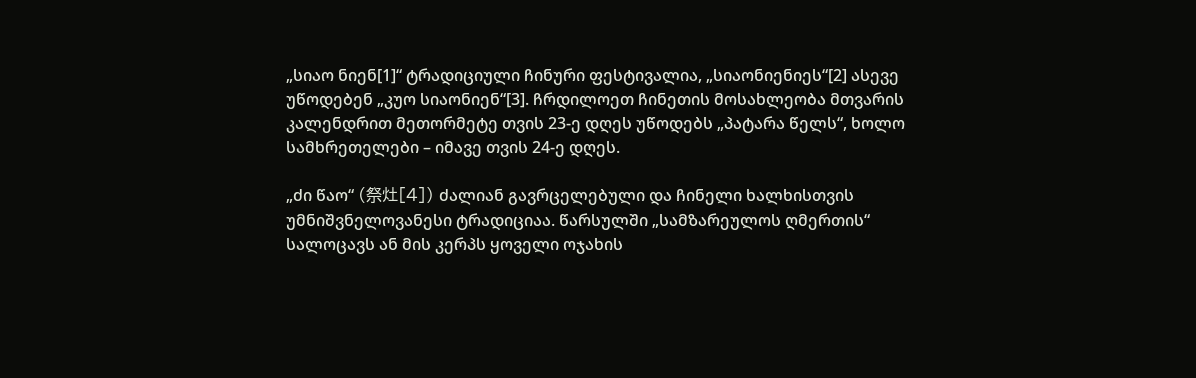„სიაო ნიენ[1]“ ტრადიციული ჩინური ფესტივალია, „სიაონიენიეს“[2] ასევე უწოდებენ „კუო სიაონიენ“[3]. ჩრდილოეთ ჩინეთის მოსახლეობა მთვარის კალენდრით მეთორმეტე თვის 23-ე დღეს უწოდებს „პატარა წელს“, ხოლო სამხრეთელები – იმავე თვის 24-ე დღეს.

„ძი წაო“ (祭灶[4]) ძალიან გავრცელებული და ჩინელი ხალხისთვის უმნიშვნელოვანესი ტრადიციაა. წარსულში „სამზარეულოს ღმერთის“ სალოცავს ან მის კერპს ყოველი ოჯახის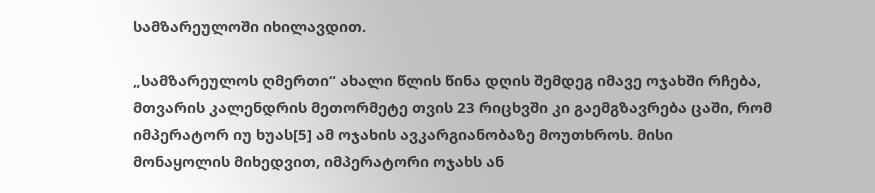სამზარეულოში იხილავდით.

„სამზარეულოს ღმერთი“ ახალი წლის წინა დღის შემდეგ იმავე ოჯახში რჩება, მთვარის კალენდრის მეთორმეტე თვის 23 რიცხვში კი გაემგზავრება ცაში, რომ იმპერატორ იუ ხუას[5] ამ ოჯახის ავკარგიანობაზე მოუთხროს. მისი მონაყოლის მიხედვით, იმპერატორი ოჯახს ან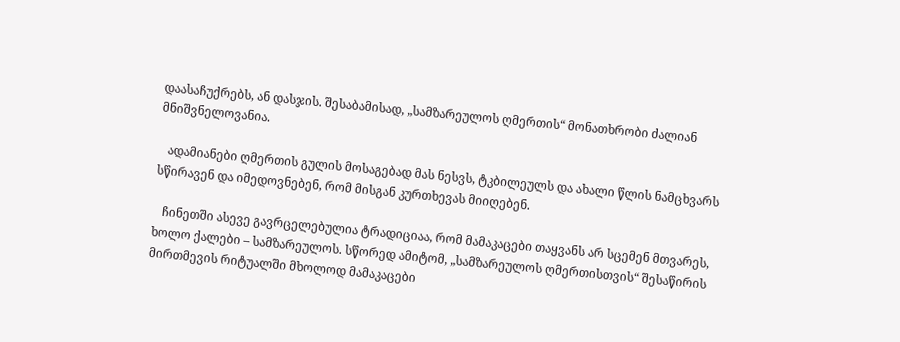დაასაჩუქრებს, ან დასჯის. შესაბამისად, „სამზარეულოს ღმერთის“ მონათხრობი ძალიან მნიშვნელოვანია.

   ადამიანები ღმერთის გულის მოსაგებად მას ნესვს, ტკბილეულს და ახალი წლის ნამცხვარს სწირავენ და იმედოვნებენ, რომ მისგან კურთხევას მიიღებენ.

   ჩინეთში ასევე გავრცელებულია ტრადიციაა, რომ მამაკაცები თაყვანს არ სცემენ მთვარეს, ხოლო ქალები – სამზარეულოს. სწორედ ამიტომ, „სამზარეულოს ღმერთისთვის“ შესაწირის მირთმევის რიტუალში მხოლოდ მამაკაცები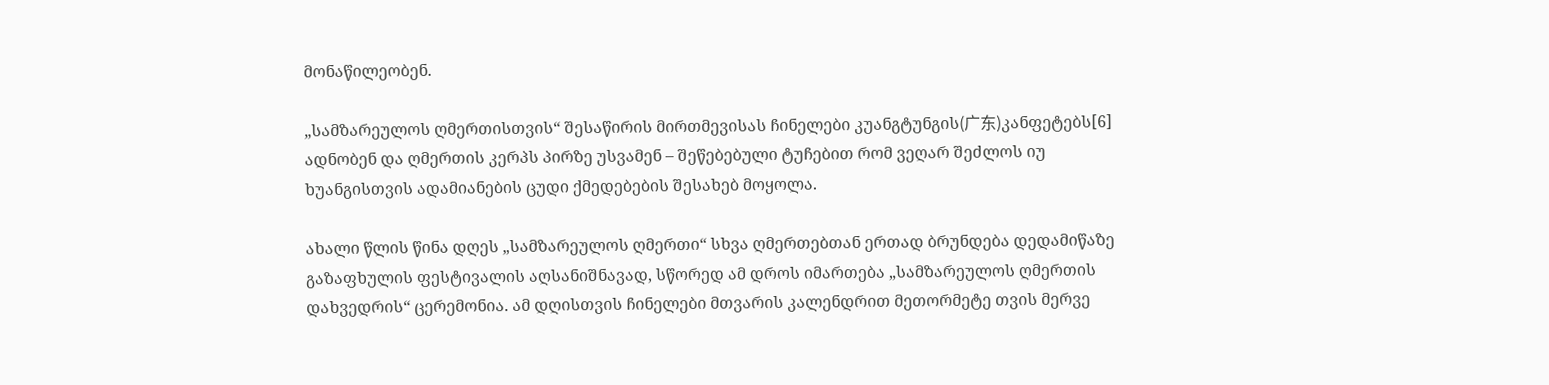მონაწილეობენ.

„სამზარეულოს ღმერთისთვის“ შესაწირის მირთმევისას ჩინელები კუანგტუნგის(广东)კანფეტებს[6] ადნობენ და ღმერთის კერპს პირზე უსვამენ – შეწებებული ტუჩებით რომ ვეღარ შეძლოს იუ ხუანგისთვის ადამიანების ცუდი ქმედებების შესახებ მოყოლა.

ახალი წლის წინა დღეს „სამზარეულოს ღმერთი“ სხვა ღმერთებთან ერთად ბრუნდება დედამიწაზე გაზაფხულის ფესტივალის აღსანიშნავად, სწორედ ამ დროს იმართება „სამზარეულოს ღმერთის დახვედრის“ ცერემონია. ამ დღისთვის ჩინელები მთვარის კალენდრით მეთორმეტე თვის მერვე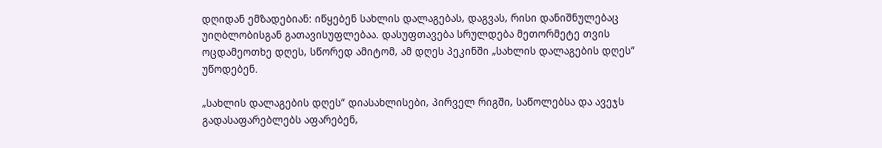დღიდან ემზადებიან: იწყებენ სახლის დალაგებას, დაგვას, რისი დანიშნულებაც უიღბლობისგან გათავისუფლებაა. დასუფთავება სრულდება მეთორმეტე თვის ოცდამეოთხე დღეს, სწორედ ამიტომ, ამ დღეს პეკინში „სახლის დალაგების დღეს“ უწოდებენ.

„სახლის დალაგების დღეს“ დიასახლისები, პირველ რიგში, საწოლებსა და ავეჯს გადასაფარებლებს აფარებენ,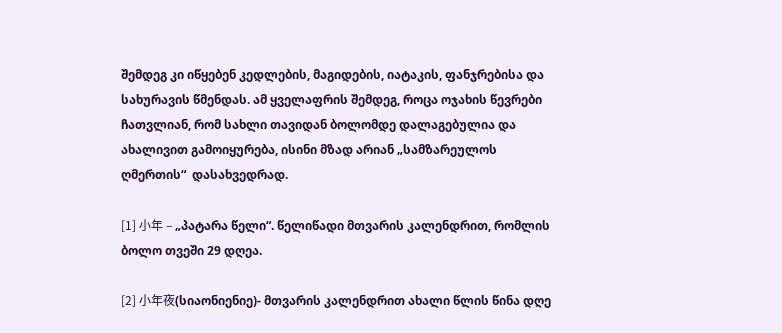შემდეგ კი იწყებენ კედლების, მაგიდების, იატაკის, ფანჯრებისა და სახურავის წმენდას. ამ ყველაფრის შემდეგ, როცა ოჯახის წევრები ჩათვლიან, რომ სახლი თავიდან ბოლომდე დალაგებულია და ახალივით გამოიყურება, ისინი მზად არიან „სამზარეულოს ღმერთის“  დასახვედრად.

[1] 小年 – „პატარა წელი“. წელიწადი მთვარის კალენდრით, რომლის ბოლო თვეში 29 დღეა.

[2] 小年夜(სიაონიენიე)- მთვარის კალენდრით ახალი წლის წინა დღე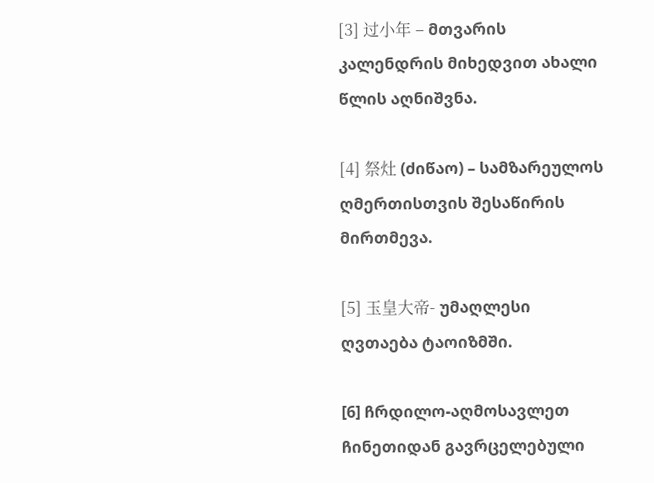[3] 过小年 – მთვარის კალენდრის მიხედვით ახალი წლის აღნიშვნა.

[4] 祭灶 (ძიწაო) – სამზარეულოს ღმერთისთვის შესაწირის მირთმევა.

[5] 玉皇大帝- უმაღლესი ღვთაება ტაოიზმში.

[6] ჩრდილო-აღმოსავლეთ ჩინეთიდან გავრცელებული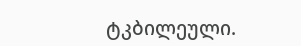ტკბილეული.